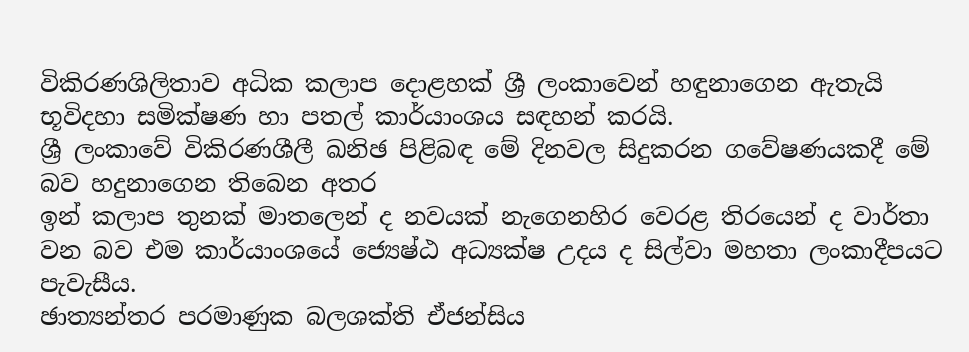විකිරණශිලිතාව අධික කලාප දොළහක් ශ්‍රී ලංකාවෙන් හඳුනාගෙන ඇතැයි භූවිදහා සමික්ෂණ හා පතල් කාර්යාංශය සඳහන් කරයි.
ශ්‍රී ලංකාවේ විකිරණශීලී ඛනිඡ පිළිබඳ මේ දිනවල සිදුකරන ගවේෂණයකදී මේ බව හදුනාගෙන තිබෙන අතර
ඉන් කලාප තුනක් මාතලෙන් ද නවයක් නැගෙනහිර වෙරළ තිරයෙන් ද වාර්තා වන බව එම කාර්යාංශයේ ජ්‍යෙෂ්ඨ අධ්‍යක්ෂ උදය ද සිල්වා මහතා ලංකාදීපයට පැවැසීය.
ඡාත්‍යන්තර පරමාණුක බලශක්ති ඒජන්සිය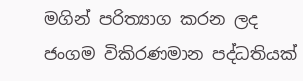මගින් පරිත්‍යාග කරන ලද ජංගම විකිරණමාන පද්ධතියක්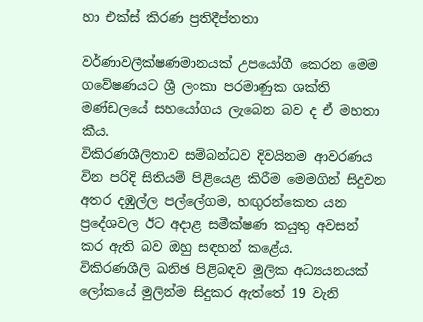හා එක්ස් කිරණ ප්‍රතිදීප්තතා

වර්ණාවලීක්ෂණමානයක් උපයෝගී කෙරන මෙම ගවේෂණයට ශ්‍රී ලංකා පරමාණුක ශක්ති මණ්ඩලයේ සහයෝගය ලැබෙන බව ද ඒ මහතා කීය.
විකිරණශීලිතාව සම්බන්ධව දිවයිනම ආවරණය වින පරිදි සිතියම් පිළියෙළ කිරීම මෙමගින් සිදුවන අතර දඹුල්ල පල්ලේගම, හඟුරන්කෙත යන ප්‍රදේශවල ඊට අදාළ සමීක්ෂණ කයුතු අවසන් කර ඇති බව ඔහු සඳහන් කළේය.
විකිරණශීලි ඛනිඡ පිළිබඳව මූලික අධ්‍යයනයක් ලෝකයේ මුලින්ම සිදුකර ඇත්තේ 19 වැනි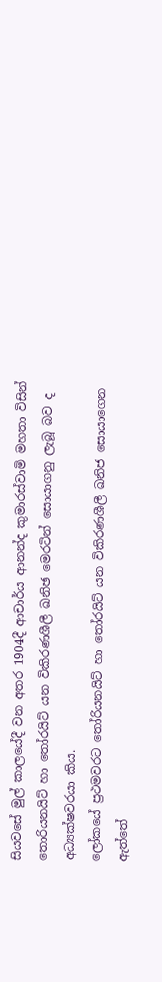සියවසේ මුල් කාලයේදී වන අතර 1904දී ආචාර්ය ආනන්ද කුමාරස්වාමි මහතා විසින් තොරියනයිට් හා තෝරයිට් යන විකිරණශීලී ඛනිඡ මෙරටින් සොයාගනු ලැබූ බව ද අධ්‍යක්ෂවරයා කිය.
ලෝකයේ ප්‍රථමවරට තෝරියනයිට් හා තෝරයිට් යන විකිරණශීලී ඛනිජ සොයාගෙන ඇත්තේ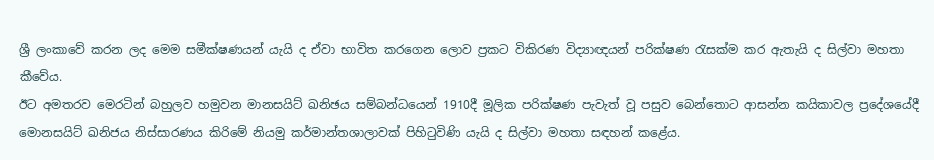ශ්‍රී ලංකාවේ කරන ලද මෙම සමීක්ෂණයන් යැයි ද ඒවා භාවිත කරගෙන ලොව ප්‍රකට විකිරණ විද්‍යාඥයන් පරික්ෂණ රැසක්ම කර ඇතැයි ද සිල්වා මහතා කීවේය.
ඊට අමතරව මෙරටින් බහුලව හමුවන මානසයිට් ඛනිඡය සම්බන්ධයෙන් 1910දී මූලික පරික්ෂණ පැවැත් වූ පසුව බෙන්තොට ආසන්න කයිකාවල ප්‍රදේශයේදී මොනසයිට් ඛනිජය නිස්සාරණය කිරිමේ නියමු කර්මාන්තශාලාවක් පිහිටුවිණි යැයි ද සිල්වා මහතා සඳහන් කළේය.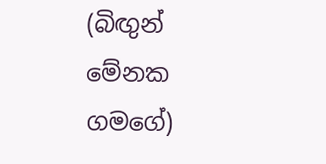(බිඟුන් මේනක ගමගේ)